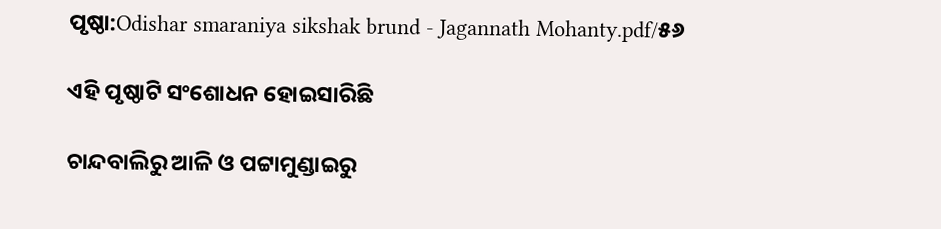ପୃଷ୍ଠା:Odishar smaraniya sikshak brund - Jagannath Mohanty.pdf/୫୬

ଏହି ପୃଷ୍ଠାଟି ସଂଶୋଧନ ହୋଇସାରିଛି

ଚାନ୍ଦବାଲିରୁ ଆଳି ଓ ପଟ୍ଟାମୁଣ୍ଡାଇରୁ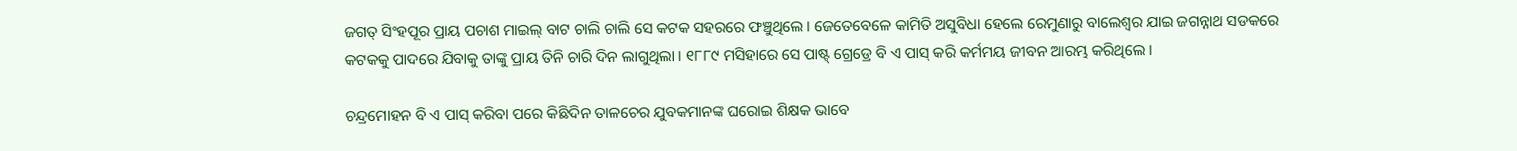ଜଗତ୍ ସିଂହପୂର ପ୍ରାୟ ପଚାଶ ମାଇଲ୍ ବାଟ ଚାଲି ଚାଲି ସେ କଟକ ସହରରେ ଫଞ୍ଚୁଥିଲେ । ଜେତେବେଳେ କାମିତି ଅସୁବିଧା ହେଲେ ରେମୁଣାରୁ ବାଲେଶ୍ବର ଯାଇ ଜଗନ୍ନାଥ ସଡକରେ କଟକକୁ ପାଦରେ ଯିବାକୁ ତାଙ୍କୁ ପ୍ରାୟ ତିନି ଚାରି ଦିନ ଲାଗୁଥିଲା । ୧୮୮୯ ମସିହାରେ ସେ ପାଷ୍ଟ୍ ଗ୍ରେଡ୍ରେ ବି ଏ ପାସ୍ କରି କର୍ମମୟ ଜୀବନ ଆରମ୍ଭ କରିଥିଲେ ।

ଚନ୍ଦ୍ରମୋହନ ବି ଏ ପାସ୍ କରିବା ପରେ କିଛିଦିନ ତାଳଚେର ଯୁବକମାନଙ୍କ ଘରୋଇ ଶିକ୍ଷକ ଭାବେ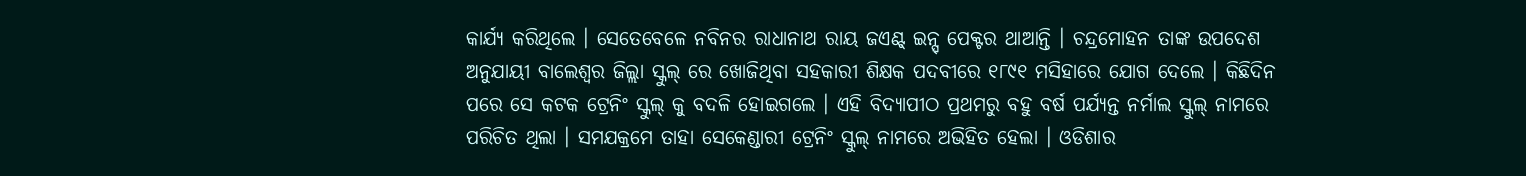କାର୍ଯ୍ଯ କରିଥିଲେ । ସେତେବେଳେ ନବିନର ରାଧାନାଥ ରାୟ ଜଏଣ୍ଟ୍ ଇନ୍ସ୍ ପେକ୍ଟର ଥାଆନ୍ତି । ଚନ୍ଦ୍ରମୋହନ ତାଙ୍କ ଉପଦେଶ ଅନୁଯାୟୀ ବାଲେଶ୍ବର ଜିଲ୍ଲା ସ୍କୁଲ୍ ରେ ଖୋଜିଥିବା ସହକାରୀ ଶିକ୍ଷକ ପଦବୀରେ ୧୮୯୧ ମସିହାରେ ଯୋଗ ଦେଲେ । କିଛିଦିନ ପରେ ସେ କଟକ ଟ୍ରେନିଂ ସ୍କୁଲ୍ କୁ ବଦଳି ହୋଇଗଲେ । ଏହି ବିଦ୍ଯାପୀଠ ପ୍ରଥମରୁ ବହୁ ବର୍ଷ ପର୍ଯ୍ଯନ୍ତ ନର୍ମାଲ ସ୍କୁଲ୍ ନାମରେ ପରିଚିତ ଥିଲା । ସମଯକ୍ରମେ ତାହା ସେକେଣ୍ଡାରୀ ଟ୍ରେନିଂ ସ୍କୁଲ୍ ନାମରେ ଅଭିହିତ ହେଲା । ଓଡିଶାର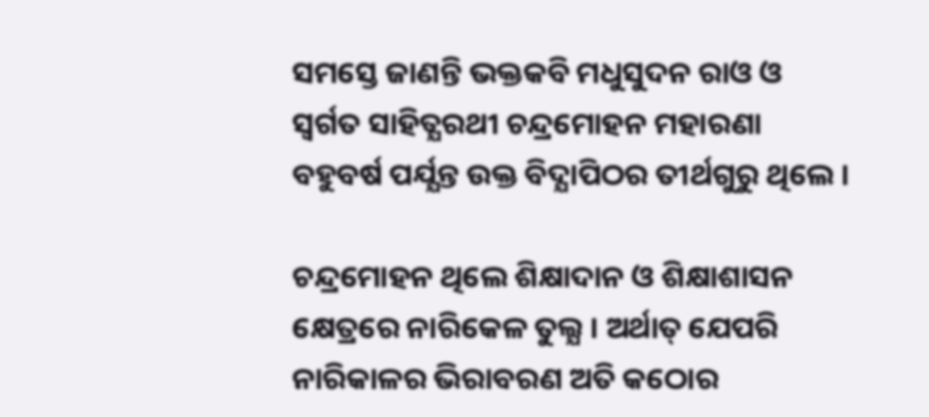ସମସ୍ତେ ଜାଣନ୍ତି ଭକ୍ତକବି ମଧୁସୁଦନ ରାଓ ଓ ସ୍ବର୍ଗତ ସାହିତ୍ଯରଥୀ ଚନ୍ଦ୍ରମୋହନ ମହାରଣା ବହୁବର୍ଷ ପର୍ଯ୍ଯନ୍ତ ଉକ୍ତ ବିଦ୍ଯାପିଠର ତୀର୍ଥଗୁରୁ ଥିଲେ ।

ଚନ୍ଦ୍ରମୋହନ ଥିଲେ ଶିକ୍ଷାଦାନ ଓ ଶିକ୍ଷାଶାସନ କ୍ଷେତ୍ରରେ ନାରିକେଳ ତୁଲ୍ଯ । ଅର୍ଥାତ୍ ଯେପରି ନାରିକାଳର ଭିରାବରଣ ଅତି କଠୋର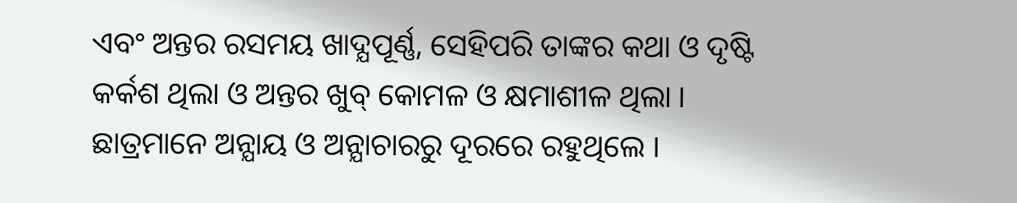ଏବଂ ଅନ୍ତର ରସମୟ ଖାଦ୍ଯପୂର୍ଣ୍ଣ, ସେହିପରି ତାଙ୍କର କଥା ଓ ଦୃଷ୍ଟି କର୍କଶ ଥିଲା ଓ ଅନ୍ତର ଖୁବ୍ କୋମଳ ଓ କ୍ଷମାଶୀଳ ଥିଲା । ଛାତ୍ରମାନେ ଅନ୍ଯାୟ ଓ ଅନ୍ଯାଚାରରୁ ଦୂରରେ ରହୁଥିଲେ ।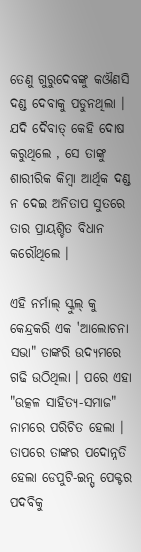ତେଣୁ ଗୁରୁଦେବଙ୍କୁ କଔଣସି ଦଣ୍ଡ ଦେବାକୁ ପଡୁନଥିଲା । ଯଦି ଦୈବାତ୍ କେହି ଦୋଷ କରୁଥିଲେ , ସେ ତାଙ୍କୁ ଶାରୀରିକ କିମ୍ବା ଆର୍ଥିକ ଦଣ୍ଡ ନ ଦେଇ ଅନିତାପ ସୁତରେ ତାର ପ୍ରାୟଶ୍ଚିତ ବିଧାନ କରୌଥିଲେ ।

ଏହି ନର୍ମାଲ୍ ସ୍କୁଲ୍ କୁ କେନ୍ଦ୍ରକରି ଏକ 'ଆଲୋଚନା ସଭା" ତାଙ୍କରି ଉଦ୍ଯମରେ ଗଢି ଉଠିଥିଲା । ପରେ ଏହା "ଉତ୍କଳ ସାହିତ୍ଯ-ସମାଜ" ନାମରେ ପରିଚିତ ହେଲା । ତାପରେ ତାଙ୍କର ପଦୋନ୍ନତି ହେଲା ଡେପୁଟି-ଇନ୍ସ୍ ପେକ୍ଟର ପଦବିକୁ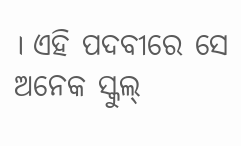। ଏହି ପଦବୀରେ ସେ ଅନେକ ସ୍କୁଲ୍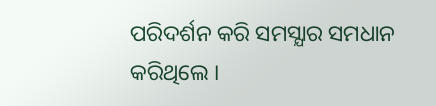ପରିଦର୍ଶନ କରି ସମସ୍ଯାର ସମଧାନ କରିଥିଲେ ।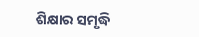ଶିକ୍ଷାର ସମୃଦ୍ଧି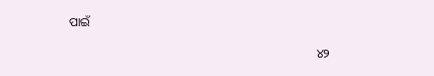ପାଇଁ

                                                                                ୪୨